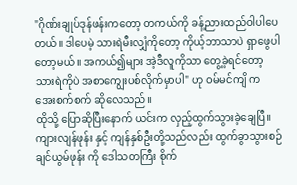"ဂိုဏ်းချုပ်ဒုန်ဖန်းကတော့ တကယ်ကို ခန့်ညားထည်ဝါပါပေတယ်။ ဒါပေမဲ့ သားရဲမီးလျှံကိုတော့ ကိုယ့်ဘာသာပဲ ရှာဖွေပါတော့မယ်။ အကယ်၍များ အဲ့ဒီလူကိုသာ တွေ့ခဲ့ရင်တော့ သားရဲကိုပဲ အစာကျွေးပစ်လိုက်မှာပါ" ဟု ဝမ်မင်ကျိ က အေးစက်စက် ဆိုလေသည်။
ထိုသို့ ပြောဆိုပြီးနောက် ယင်းက လှည့်ထွက်သွားခဲ့ချေပြီ။
ကျားလျန်ဖုန်း နှင့် ကျန်နှစ်ဦးတို့သည်လည်း ထွက်ခွာသွားစဉ် ချင်ယွမ်ဖုန်း ကို ဒေါသတကြီး စိုက်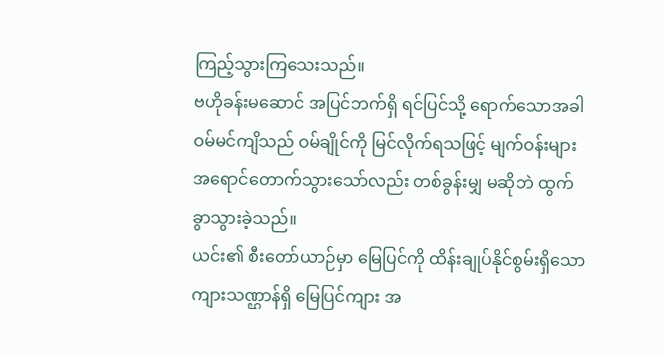ကြည့်သွားကြသေးသည်။
ဗဟိုခန်းမဆောင် အပြင်ဘက်ရှိ ရင်ပြင်သို့ ရောက်သောအခါ ဝမ်မင်ကျိသည် ဝမ်ချိုင်ကို မြင်လိုက်ရသဖြင့် မျက်ဝန်းများ အရောင်တောက်သွားသော်လည်း တစ်ခွန်းမျှ မဆိုဘဲ ထွက်ခွာသွားခဲ့သည်။
ယင်း၏ စီးတော်ယာဉ်မှာ မြေပြင်ကို ထိန်းချုပ်နိုင်စွမ်းရှိသော ကျားသဏ္ဌာန်ရှိ မြေပြင်ကျား အ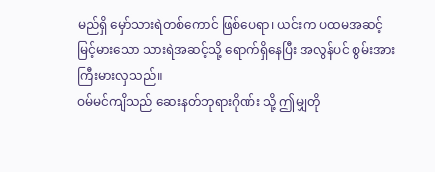မည်ရှိ မှော်သားရဲတစ်ကောင် ဖြစ်ပေရာ၊ ယင်းက ပထမအဆင့် မြင့်မားသော သားရဲအဆင့်သို့ ရောက်ရှိနေပြီး အလွန်ပင် စွမ်းအားကြီးမားလှသည်။
ဝမ်မင်ကျိသည် ဆေးနတ်ဘုရားဂိုဏ်း သို့ ဤမျှတို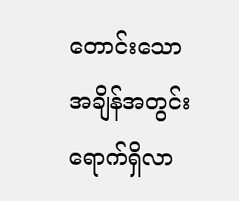တောင်းသော အချိန်အတွင်း ရောက်ရှိလာ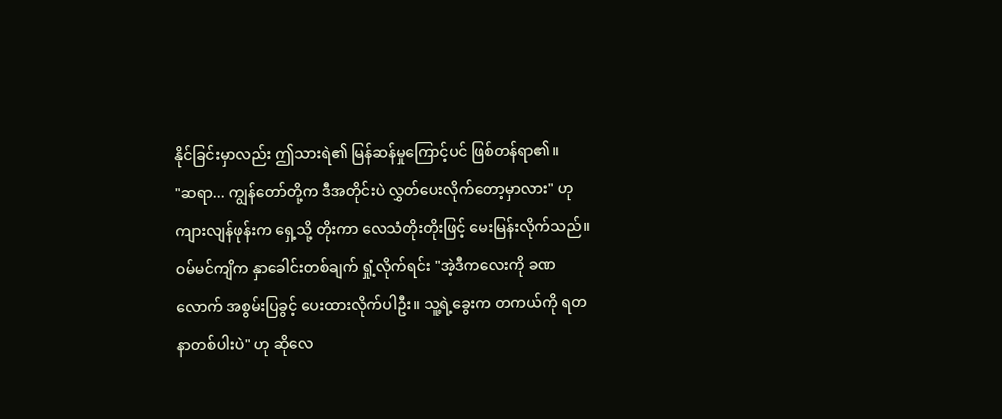နိုင်ခြင်းမှာလည်း ဤသားရဲ၏ မြန်ဆန်မှုကြောင့်ပင် ဖြစ်တန်ရာ၏။
"ဆရာ... ကျွန်တော်တို့က ဒီအတိုင်းပဲ လွှတ်ပေးလိုက်တော့မှာလား" ဟု ကျားလျန်ဖုန်းက ရှေ့သို့ တိုးကာ လေသံတိုးတိုးဖြင့် မေးမြန်းလိုက်သည်။
ဝမ်မင်ကျိက နှာခေါင်းတစ်ချက် ရှုံ့လိုက်ရင်း "အဲ့ဒီကလေးကို ခဏလောက် အစွမ်းပြခွင့် ပေးထားလိုက်ပါဦး။ သူ့ရဲ့ခွေးက တကယ်ကို ရတနာတစ်ပါးပဲ" ဟု ဆိုလေ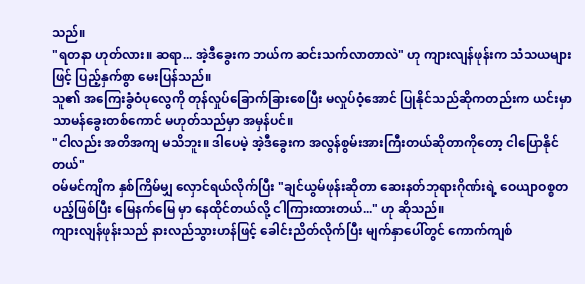သည်။
"ရတနာ ဟုတ်လား။ ဆရာ... အဲ့ဒီခွေးက ဘယ်က ဆင်းသက်လာတာလဲ" ဟု ကျားလျန်ဖုန်းက သံသယများဖြင့် ပြည့်နှက်စွာ မေးပြန်သည်။
သူ၏ အကြေးခွံဝံပုလွေကို တုန်လှုပ်ခြောက်ခြားစေပြီး မလှုပ်ဝံ့အောင် ပြုနိုင်သည်ဆိုကတည်းက ယင်းမှာ သာမန်ခွေးတစ်ကောင် မဟုတ်သည်မှာ အမှန်ပင်။
"ငါလည်း အတိအကျ မသိဘူး။ ဒါပေမဲ့ အဲ့ဒီခွေးက အလွန်စွမ်းအားကြီးတယ်ဆိုတာကိုတော့ ငါပြောနိုင်တယ်"
ဝမ်မင်ကျိက နှစ်ကြိမ်မျှ လှောင်ရယ်လိုက်ပြီး "ချင်ယွမ်ဖုန်းဆိုတာ ဆေးနတ်ဘုရားဂိုဏ်းရဲ့ ဝေယျာဝစ္စတပည့်ဖြစ်ပြီး မြေနက်မြေ မှာ နေထိုင်တယ်လို့ ငါကြားထားတယ်..." ဟု ဆိုသည်။
ကျားလျန်ဖုန်းသည် နားလည်သွားဟန်ဖြင့် ခေါင်းညိတ်လိုက်ပြီး မျက်နှာပေါ်တွင် ကောက်ကျစ်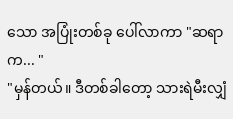သော အပြုံးတစ်ခု ပေါ်လာကာ "ဆရာက... "
"မှန်တယ်။ ဒီတစ်ခါတော့ သားရဲမီးလျှံ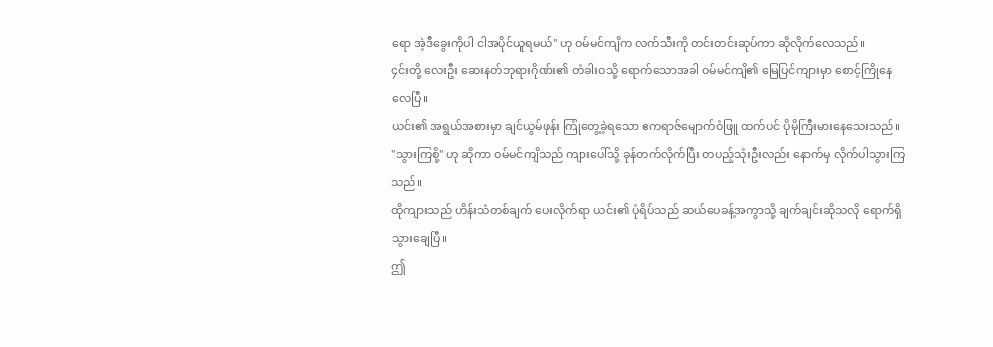ရော အဲ့ဒီခွေးကိုပါ ငါအပိုင်ယူရမယ်" ဟု ဝမ်မင်ကျိက လက်သီးကို တင်းတင်းဆုပ်ကာ ဆိုလိုက်လေသည်။
၄င်းတို့ လေးဦး ဆေးနတ်ဘုရားဂိုဏ်း၏ တံခါးဝသို့ ရောက်သောအခါ ဝမ်မင်ကျိ၏ မြေပြင်ကျားမှာ စောင့်ကြိုနေလေပြီ။
ယင်း၏ အရွယ်အစားမှာ ချင်ယွမ်ဖုန်း ကြုံတွေ့ခဲ့ရသော ဧကရာဇ်မျောက်ဝံဖြူ ထက်ပင် ပိုမိုကြီးမားနေသေးသည်။
"သွားကြစို့" ဟု ဆိုကာ ဝမ်မင်ကျိသည် ကျားပေါ်သို့ ခုန်တက်လိုက်ပြီး တပည့်သုံးဦးလည်း နောက်မှ လိုက်ပါသွားကြသည်။
ထိုကျားသည် ဟိန်းသံတစ်ချက် ပေးလိုက်ရာ ယင်း၏ ပုံရိပ်သည် ဆယ်ပေခန့်အကွာသို့ ချက်ချင်းဆိုသလို ရောက်ရှိသွားချေပြီ။
ဤ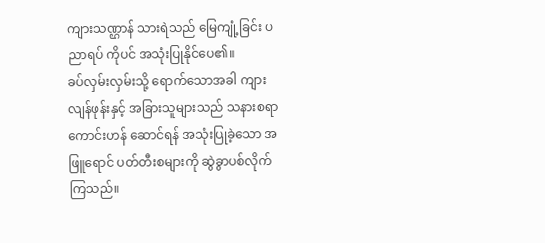ကျားသဏ္ဌာန် သားရဲသည် မြေကျုံ့ခြင်း ပညာရပ် ကိုပင် အသုံးပြုနိုင်ပေ၏။
ခပ်လှမ်းလှမ်းသို့ ရောက်သောအခါ ကျားလျန်ဖုန်းနှင့် အခြားသူများသည် သနားစရာကောင်းဟန် ဆောင်ရန် အသုံးပြုခဲ့သော အဖြူရောင် ပတ်တီးစများကို ဆွဲခွာပစ်လိုက်ကြသည်။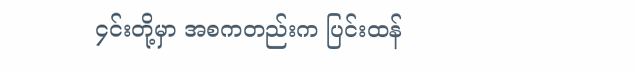၄င်းတို့မှာ အစကတည်းက ပြင်းထန်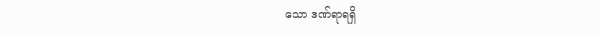သော ဒဏ်ရာရရှိ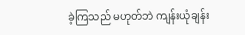ခဲ့ကြသည် မဟုတ်ဘဲ ကျန်းယုံချန်း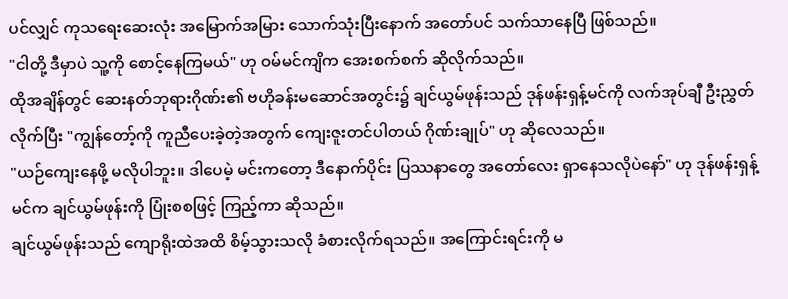ပင်လျှင် ကုသရေးဆေးလုံး အမြောက်အမြား သောက်သုံးပြီးနောက် အတော်ပင် သက်သာနေပြီ ဖြစ်သည်။
"ငါတို့ ဒီမှာပဲ သူ့ကို စောင့်နေကြမယ်" ဟု ဝမ်မင်ကျိက အေးစက်စက် ဆိုလိုက်သည်။
ထိုအချိန်တွင် ဆေးနတ်ဘုရားဂိုဏ်း၏ ဗဟိုခန်းမဆောင်အတွင်း၌ ချင်ယွမ်ဖုန်းသည် ဒုန်ဖန်းရှန့်မင်ကို လက်အုပ်ချီ ဦးညွှတ်လိုက်ပြီး "ကျွန်တော့်ကို ကူညီပေးခဲ့တဲ့အတွက် ကျေးဇူးတင်ပါတယ် ဂိုဏ်းချုပ်" ဟု ဆိုလေသည်။
"ယဉ်ကျေးနေဖို့ မလိုပါဘူး။ ဒါပေမဲ့ မင်းကတော့ ဒီနောက်ပိုင်း ပြဿနာတွေ အတော်လေး ရှာနေသလိုပဲနော်" ဟု ဒုန်ဖန်းရှန့်မင်က ချင်ယွမ်ဖုန်းကို ပြုံးစစဖြင့် ကြည့်ကာ ဆိုသည်။
ချင်ယွမ်ဖုန်းသည် ကျောရိုးထဲအထိ စိမ့်သွားသလို ခံစားလိုက်ရသည်။ အကြောင်းရင်းကို မ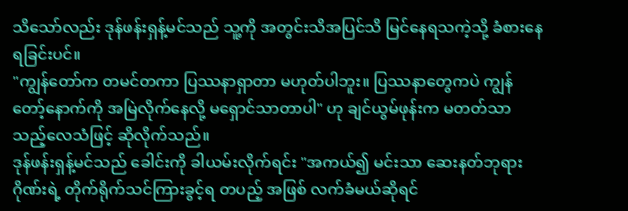သိသော်လည်း ဒုန်ဖန်းရှန့်မင်သည် သူ့ကို အတွင်းသိအပြင်သိ မြင်နေရသကဲ့သို့ ခံစားနေရခြင်းပင်။
"ကျွန်တော်က တမင်တကာ ပြဿနာရှာတာ မဟုတ်ပါဘူး။ ပြဿနာတွေကပဲ ကျွန်တော့်နောက်ကို အမြဲလိုက်နေလို့ မရှောင်သာတာပါ" ဟု ချင်ယွမ်ဖုန်းက မတတ်သာသည့်လေသံဖြင့် ဆိုလိုက်သည်။
ဒုန်ဖန်းရှန့်မင်သည် ခေါင်းကို ခါယမ်းလိုက်ရင်း "အကယ်၍ မင်းသာ ဆေးနတ်ဘုရားဂိုဏ်းရဲ့ တိုက်ရိုက်သင်ကြားခွင့်ရ တပည့် အဖြစ် လက်ခံမယ်ဆိုရင်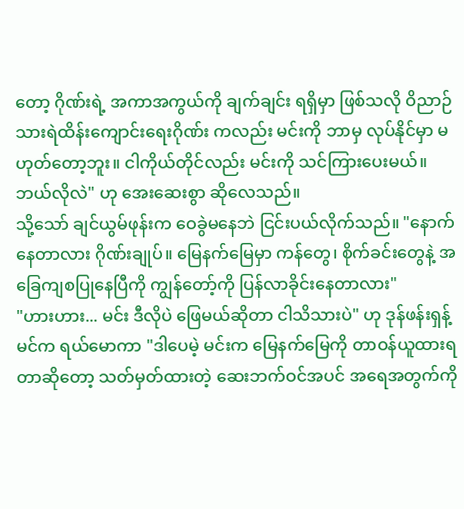တော့ ဂိုဏ်းရဲ့ အကာအကွယ်ကို ချက်ချင်း ရရှိမှာ ဖြစ်သလို ဝိညာဉ်သားရဲထိန်းကျောင်းရေးဂိုဏ်း ကလည်း မင်းကို ဘာမှ လုပ်နိုင်မှာ မဟုတ်တော့ဘူး။ ငါကိုယ်တိုင်လည်း မင်းကို သင်ကြားပေးမယ်။ ဘယ်လိုလဲ" ဟု အေးဆေးစွာ ဆိုလေသည်။
သို့သော် ချင်ယွမ်ဖုန်းက ဝေခွဲမနေဘဲ ငြင်းပယ်လိုက်သည်။ "နောက်နေတာလား ဂိုဏ်းချုပ်။ မြေနက်မြေမှာ ကန်တွေ၊ စိုက်ခင်းတွေနဲ့ အခြေကျစပြုနေပြီကို ကျွန်တော့်ကို ပြန်လာခိုင်းနေတာလား"
"ဟားဟား... မင်း ဒီလိုပဲ ဖြေမယ်ဆိုတာ ငါသိသားပဲ" ဟု ဒုန်ဖန်းရှန့်မင်က ရယ်မောကာ "ဒါပေမဲ့ မင်းက မြေနက်မြေကို တာဝန်ယူထားရတာဆိုတော့ သတ်မှတ်ထားတဲ့ ဆေးဘက်ဝင်အပင် အရေအတွက်ကို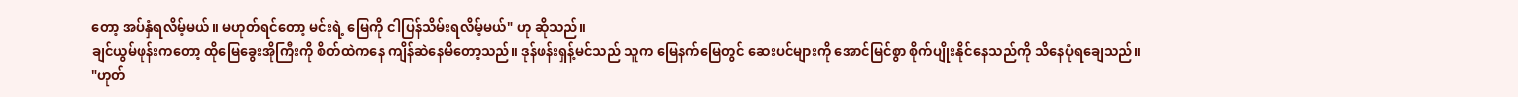တော့ အပ်နှံရလိမ့်မယ်။ မဟုတ်ရင်တော့ မင်းရဲ့ မြေကို ငါပြန်သိမ်းရလိမ့်မယ်" ဟု ဆိုသည်။
ချင်ယွမ်ဖုန်းကတော့ ထိုမြေခွေးအိုကြီးကို စိတ်ထဲကနေ ကျိန်ဆဲနေမိတော့သည်။ ဒုန်ဖန်းရှန့်မင်သည် သူက မြေနက်မြေတွင် ဆေးပင်များကို အောင်မြင်စွာ စိုက်ပျိုးနိုင်နေသည်ကို သိနေပုံရချေသည်။
"ဟုတ်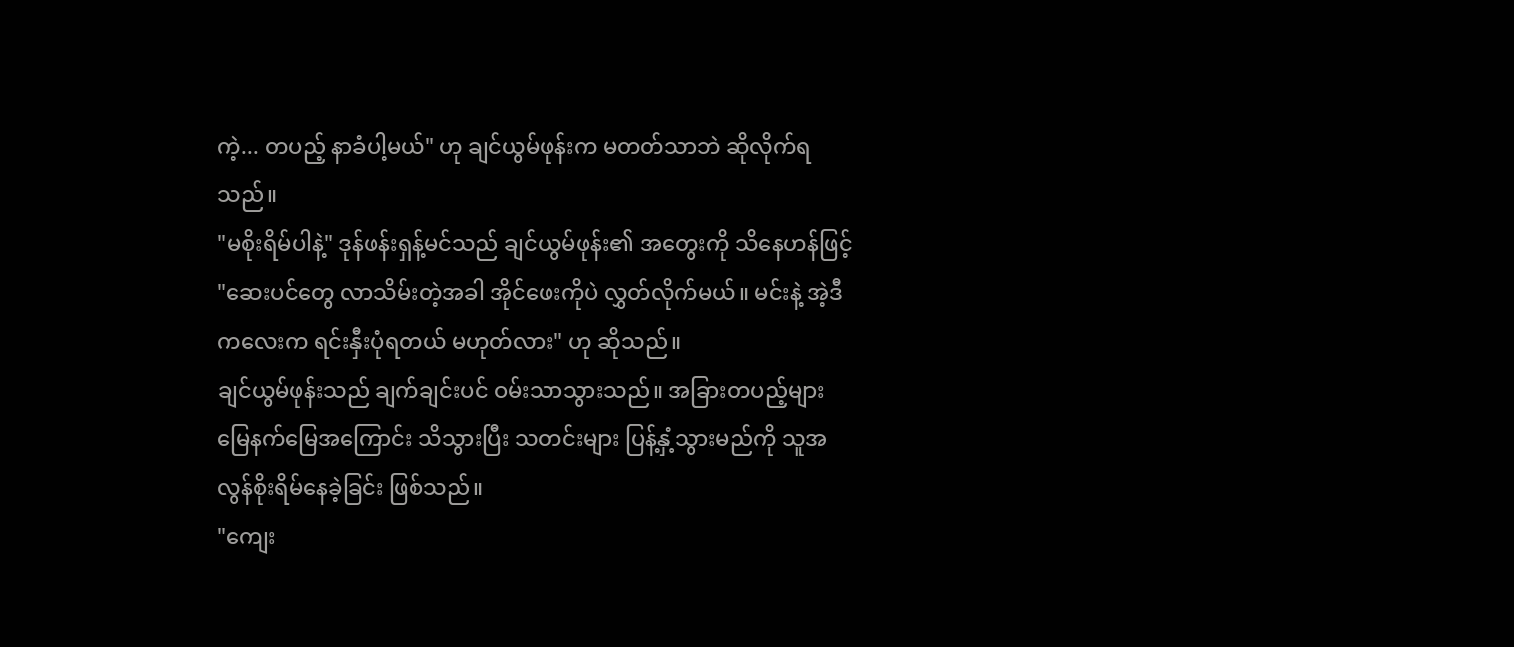ကဲ့... တပည့် နာခံပါ့မယ်" ဟု ချင်ယွမ်ဖုန်းက မတတ်သာဘဲ ဆိုလိုက်ရသည်။
"မစိုးရိမ်ပါနဲ့" ဒုန်ဖန်းရှန့်မင်သည် ချင်ယွမ်ဖုန်း၏ အတွေးကို သိနေဟန်ဖြင့် "ဆေးပင်တွေ လာသိမ်းတဲ့အခါ အိုင်ဖေးကိုပဲ လွှတ်လိုက်မယ်။ မင်းနဲ့ အဲ့ဒီကလေးက ရင်းနှီးပုံရတယ် မဟုတ်လား" ဟု ဆိုသည်။
ချင်ယွမ်ဖုန်းသည် ချက်ချင်းပင် ဝမ်းသာသွားသည်။ အခြားတပည့်များ မြေနက်မြေအကြောင်း သိသွားပြီး သတင်းများ ပြန့်နှံ့သွားမည်ကို သူအလွန်စိုးရိမ်နေခဲ့ခြင်း ဖြစ်သည်။
"ကျေး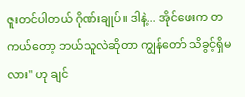ဇူးတင်ပါတယ် ဂိုဏ်းချုပ်။ ဒါနဲ့... အိုင်ဖေးက တကယ်တော့ ဘယ်သူလဲဆိုတာ ကျွန်တော် သိခွင့်ရှိမလား" ဟု ချင်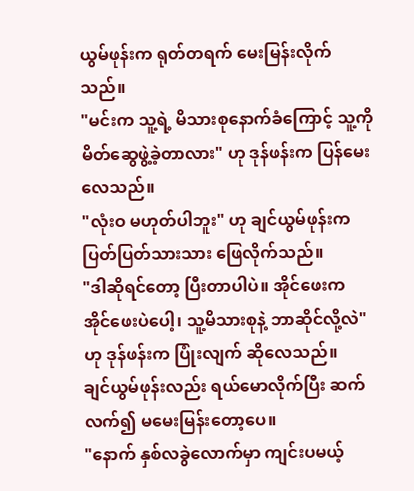ယွမ်ဖုန်းက ရုတ်တရက် မေးမြန်းလိုက်သည်။
"မင်းက သူ့ရဲ့ မိသားစုနောက်ခံကြောင့် သူ့ကို မိတ်ဆွေဖွဲ့ခဲ့တာလား" ဟု ဒုန်ဖန်းက ပြန်မေးလေသည်။
"လုံးဝ မဟုတ်ပါဘူး" ဟု ချင်ယွမ်ဖုန်းက ပြတ်ပြတ်သားသား ဖြေလိုက်သည်။
"ဒါဆိုရင်တော့ ပြီးတာပါပဲ။ အိုင်ဖေးက အိုင်ဖေးပဲပေါ့၊ သူ့မိသားစုနဲ့ ဘာဆိုင်လို့လဲ" ဟု ဒုန်ဖန်းက ပြုံးလျက် ဆိုလေသည်။
ချင်ယွမ်ဖုန်းလည်း ရယ်မောလိုက်ပြီး ဆက်လက်၍ မမေးမြန်းတော့ပေ။
"နောက် နှစ်လခွဲလောက်မှာ ကျင်းပမယ့်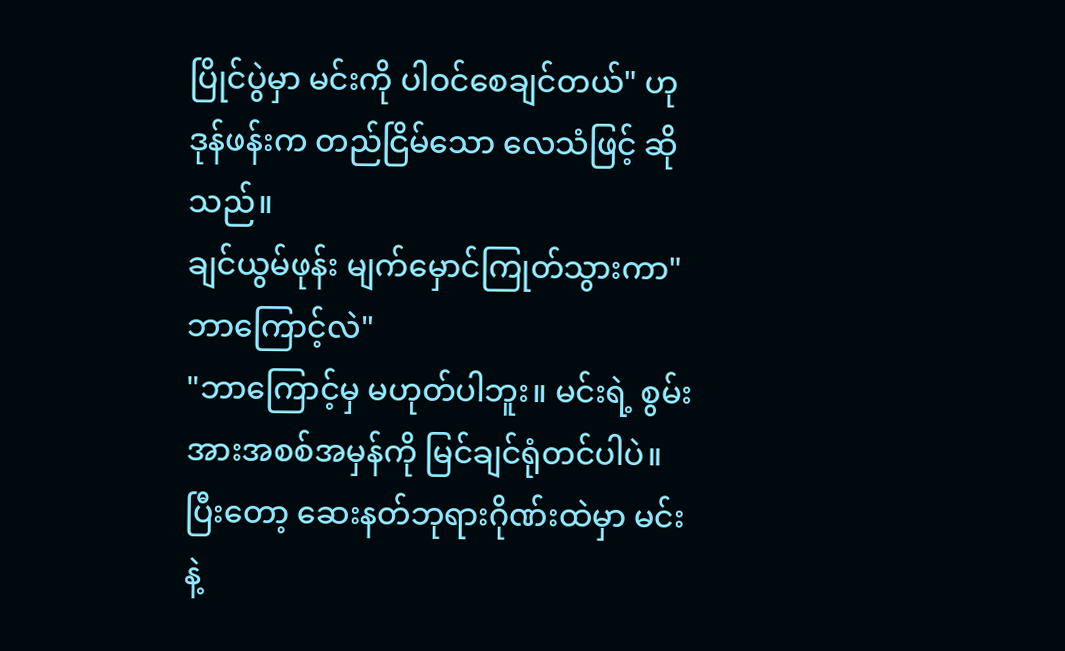ပြိုင်ပွဲမှာ မင်းကို ပါဝင်စေချင်တယ်" ဟု ဒုန်ဖန်းက တည်ငြိမ်သော လေသံဖြင့် ဆိုသည်။
ချင်ယွမ်ဖုန်း မျက်မှောင်ကြုတ်သွားကာ"ဘာကြောင့်လဲ"
"ဘာကြောင့်မှ မဟုတ်ပါဘူး။ မင်းရဲ့ စွမ်းအားအစစ်အမှန်ကို မြင်ချင်ရုံတင်ပါပဲ။ ပြီးတော့ ဆေးနတ်ဘုရားဂိုဏ်းထဲမှာ မင်းနဲ့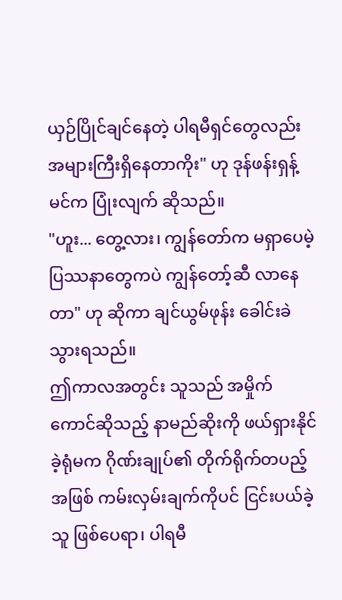ယှဉ်ပြိုင်ချင်နေတဲ့ ပါရမီရှင်တွေလည်း အများကြီးရှိနေတာကိုး" ဟု ဒုန်ဖန်းရှန့်မင်က ပြုံးလျက် ဆိုသည်။
"ဟူး... တွေ့လား၊ ကျွန်တော်က မရှာပေမဲ့ ပြဿနာတွေကပဲ ကျွန်တော့်ဆီ လာနေတာ" ဟု ဆိုကာ ချင်ယွမ်ဖုန်း ခေါင်းခဲသွားရသည်။
ဤကာလအတွင်း သူသည် အမှိုက်ကောင်ဆိုသည့် နာမည်ဆိုးကို ဖယ်ရှားနိုင်ခဲ့ရုံမက ဂိုဏ်းချုပ်၏ တိုက်ရိုက်တပည့်အဖြစ် ကမ်းလှမ်းချက်ကိုပင် ငြင်းပယ်ခဲ့သူ ဖြစ်ပေရာ၊ ပါရမီ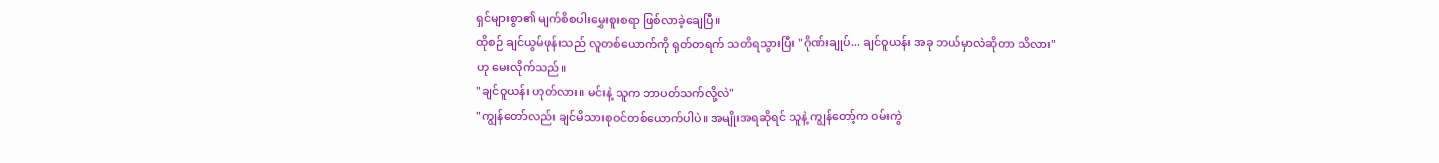ရှင်များစွာ၏ မျက်စိစပါးမွှေးစူးစရာ ဖြစ်လာခဲ့ချေပြီ။
ထိုစဉ် ချင်ယွမ်ဖုန်းသည် လူတစ်ယောက်ကို ရုတ်တရက် သတိရသွားပြီး "ဂိုဏ်းချုပ်... ချင်ဝူယန်း အခု ဘယ်မှာလဲဆိုတာ သိလား" ဟု မေးလိုက်သည်။
"ချင်ဝူယန်း ဟုတ်လား။ မင်းနဲ့ သူက ဘာပတ်သက်လို့လဲ"
"ကျွန်တော်လည်း ချင်မိသားစုဝင်တစ်ယောက်ပါပဲ။ အမျိုးအရဆိုရင် သူနဲ့ ကျွန်တော့်က ဝမ်းကွဲ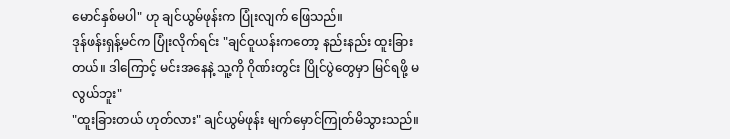မောင်နှစ်မပါ" ဟု ချင်ယွမ်ဖုန်းက ပြုံးလျက် ဖြေသည်။
ဒုန်ဖန်းရှန့်မင်က ပြုံးလိုက်ရင်း "ချင်ဝူယန်းကတော့ နည်းနည်း ထူးခြားတယ်။ ဒါကြောင့် မင်းအနေနဲ့ သူ့ကို ဂိုဏ်းတွင်း ပြိုင်ပွဲတွေမှာ မြင်ရဖို့ မလွယ်ဘူး"
"ထူးခြားတယ် ဟုတ်လား" ချင်ယွမ်ဖုန်း မျက်မှောင်ကြုတ်မိသွားသည်။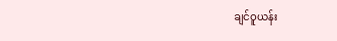ချင်ဝူယန်း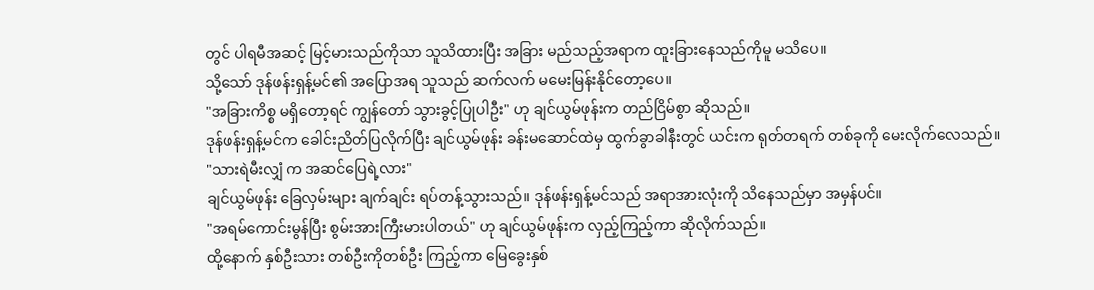တွင် ပါရမီအဆင့် မြင့်မားသည်ကိုသာ သူသိထားပြီး အခြား မည်သည့်အရာက ထူးခြားနေသည်ကိုမူ မသိပေ။
သို့သော် ဒုန်ဖန်းရှန့်မင်၏ အပြောအရ သူသည် ဆက်လက် မမေးမြန်းနိုင်တော့ပေ။
"အခြားကိစ္စ မရှိတော့ရင် ကျွန်တော် သွားခွင့်ပြုပါဦး" ဟု ချင်ယွမ်ဖုန်းက တည်ငြိမ်စွာ ဆိုသည်။
ဒုန်ဖန်းရှန့်မင်က ခေါင်းညိတ်ပြလိုက်ပြီး ချင်ယွမ်ဖုန်း ခန်းမဆောင်ထဲမှ ထွက်ခွာခါနီးတွင် ယင်းက ရုတ်တရက် တစ်ခုကို မေးလိုက်လေသည်။
"သားရဲမီးလျှံ က အဆင်ပြေရဲ့လား"
ချင်ယွမ်ဖုန်း ခြေလှမ်းများ ချက်ချင်း ရပ်တန့်သွားသည်။ ဒုန်ဖန်းရှန့်မင်သည် အရာအားလုံးကို သိနေသည်မှာ အမှန်ပင်။
"အရမ်ကောင်းမွန်ပြီး စွမ်းအားကြီးမားပါတယ်" ဟု ချင်ယွမ်ဖုန်းက လှည့်ကြည့်ကာ ဆိုလိုက်သည်။
ထို့နောက် နှစ်ဦးသား တစ်ဦးကိုတစ်ဦး ကြည့်ကာ မြေခွေးနှစ်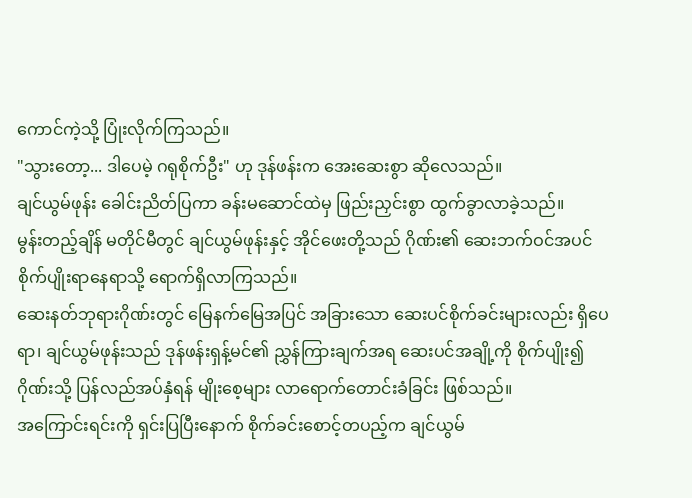ကောင်ကဲ့သို့ ပြုံးလိုက်ကြသည်။
"သွားတော့... ဒါပေမဲ့ ဂရုစိုက်ဦး" ဟု ဒုန်ဖန်းက အေးဆေးစွာ ဆိုလေသည်။
ချင်ယွမ်ဖုန်း ခေါင်းညိတ်ပြကာ ခန်းမဆောင်ထဲမှ ဖြည်းညှင်းစွာ ထွက်ခွာလာခဲ့သည်။
မွန်းတည့်ချိန် မတိုင်မီတွင် ချင်ယွမ်ဖုန်းနှင့် အိုင်ဖေးတို့သည် ဂိုဏ်း၏ ဆေးဘက်ဝင်အပင် စိုက်ပျိုးရာနေရာသို့ ရောက်ရှိလာကြသည်။
ဆေးနတ်ဘုရားဂိုဏ်းတွင် မြေနက်မြေအပြင် အခြားသော ဆေးပင်စိုက်ခင်းများလည်း ရှိပေရာ၊ ချင်ယွမ်ဖုန်းသည် ဒုန်ဖန်းရှန့်မင်၏ ညွှန်ကြားချက်အရ ဆေးပင်အချို့ကို စိုက်ပျိုး၍ ဂိုဏ်းသို့ ပြန်လည်အပ်နှံရန် မျိုးစေ့များ လာရောက်တောင်းခံခြင်း ဖြစ်သည်။
အကြောင်းရင်းကို ရှင်းပြပြီးနောက် စိုက်ခင်းစောင့်တပည့်က ချင်ယွမ်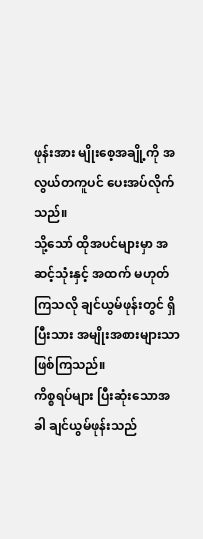ဖုန်းအား မျိုးစေ့အချို့ကို အလွယ်တကူပင် ပေးအပ်လိုက်သည်။
သို့သော် ထိုအပင်များမှာ အဆင့်သုံးနှင့် အထက် မဟုတ်ကြသလို ချင်ယွမ်ဖုန်းတွင် ရှိပြီးသား အမျိုးအစားများသာ ဖြစ်ကြသည်။
ကိစ္စရပ်များ ပြီးဆုံးသောအခါ ချင်ယွမ်ဖုန်းသည်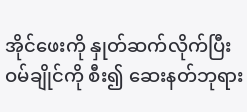အိုင်ဖေးကို နှုတ်ဆက်လိုက်ပြီး ဝမ်ချိုင်ကို စီး၍ ဆေးနတ်ဘုရား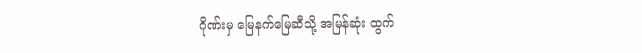ဂိုဏ်းမှ မြေနက်မြေဆီသို့ အမြန်ဆုံး ထွက်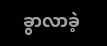ခွာလာခဲ့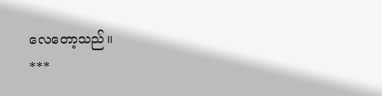လေတော့သည်။
***